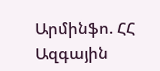Արմինֆո. ՀՀ Ազգային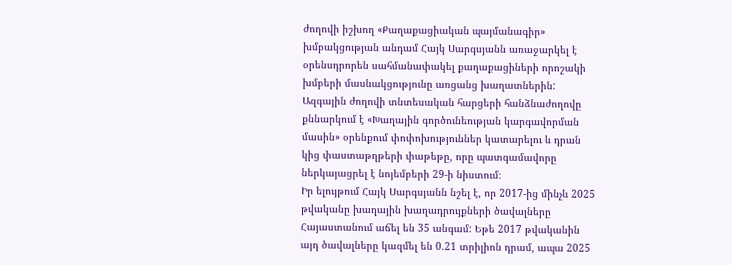ժողովի իշխող «Քաղաքացիական պայմանագիր» խմբակցության անդամ Հայկ Սարգսյանն առաջարկել է օրենսդրորեն սահմանափակել քաղաքացիների որոշակի խմբերի մասնակցությունը առցանց խաղատներին: Ազգային ժողովի տնտեսական հարցերի հանձնաժողովը քննարկում է «Խաղային գործունեության կարգավորման մասին» օրենքում փոփոխություններ կատարելու և դրան կից փաստաթղթերի փաթեթը, որը պատգամավորը ներկայացրել է նոյեմբերի 29-ի նիստում։
Իր ելույթում Հայկ Սարգսյանն նշել է, որ 2017-ից մինչև 2025 թվականը խաղային խաղադրույքների ծավալները Հայաստանում աճել են 35 անգամ: Եթե 2017 թվականին այդ ծավալները կազմել են 0.21 տրիլիոն դրամ, ապա 2025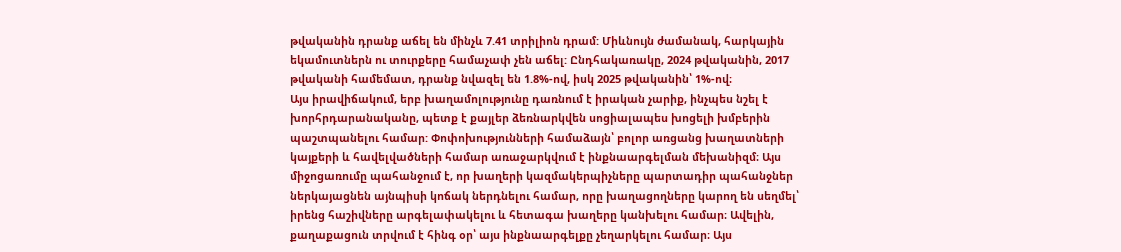թվականին դրանք աճել են մինչև 7.41 տրիլիոն դրամ: Միևնույն ժամանակ, հարկային եկամուտներն ու տուրքերը համաչափ չեն աճել: Ընդհակառակը, 2024 թվականին, 2017 թվականի համեմատ, դրանք նվազել են 1.8%-ով, իսկ 2025 թվականին՝ 1%-ով։
Այս իրավիճակում, երբ խաղամոլությունը դառնում է իրական չարիք, ինչպես նշել է խորհրդարանականը, պետք է քայլեր ձեռնարկվեն սոցիալապես խոցելի խմբերին պաշտպանելու համար: Փոփոխությունների համաձայն՝ բոլոր առցանց խաղատների կայքերի և հավելվածների համար առաջարկվում է ինքնաարգելման մեխանիզմ։ Այս միջոցառումը պահանջում է, որ խաղերի կազմակերպիչները պարտադիր պահանջներ ներկայացնեն այնպիսի կոճակ ներդնելու համար, որը խաղացողները կարող են սեղմել՝ իրենց հաշիվները արգելափակելու և հետագա խաղերը կանխելու համար։ Ավելին, քաղաքացուն տրվում է հինգ օր՝ այս ինքնաարգելքը չեղարկելու համար։ Այս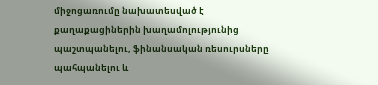միջոցառումը նախատեսված է քաղաքացիներին խաղամոլությունից պաշտպանելու, ֆինանսական ռեսուրսները պահպանելու և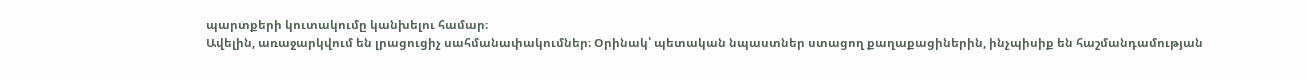պարտքերի կուտակումը կանխելու համար։
Ավելին, առաջարկվում են լրացուցիչ սահմանափակումներ։ Օրինակ՝ պետական նպաստներ ստացող քաղաքացիներին, ինչպիսիք են հաշմանդամության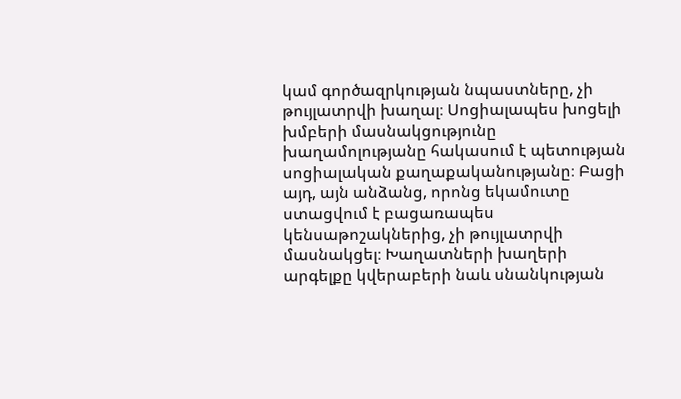կամ գործազրկության նպաստները, չի թույլատրվի խաղալ։ Սոցիալապես խոցելի խմբերի մասնակցությունը խաղամոլությանը հակասում է պետության սոցիալական քաղաքականությանը։ Բացի այդ, այն անձանց, որոնց եկամուտը ստացվում է բացառապես կենսաթոշակներից, չի թույլատրվի մասնակցել։ Խաղատների խաղերի արգելքը կվերաբերի նաև սնանկության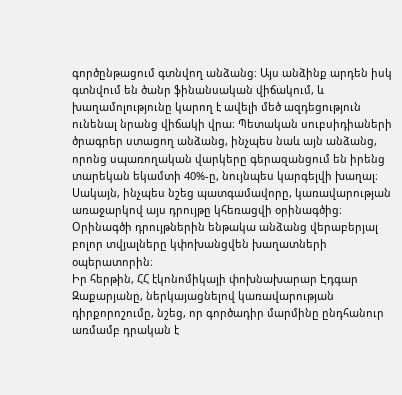գործընթացում գտնվող անձանց։ Այս անձինք արդեն իսկ գտնվում են ծանր ֆինանսական վիճակում, և խաղամոլությունը կարող է ավելի մեծ ազդեցություն ունենալ նրանց վիճակի վրա։ Պետական սուբսիդիաների ծրագրեր ստացող անձանց, ինչպես նաև այն անձանց, որոնց սպառողական վարկերը գերազանցում են իրենց տարեկան եկամտի 40%-ը, նույնպես կարգելվի խաղալ։ Սակայն, ինչպես նշեց պատգամավորը, կառավարության առաջարկով այս դրույթը կհեռացվի օրինագծից։ Օրինագծի դրույթներին ենթակա անձանց վերաբերյալ բոլոր տվյալները կփոխանցվեն խաղատների օպերատորին։
Իր հերթին, ՀՀ էկոնոմիկայի փոխնախարար Էդգար Զաքարյանը, ներկայացնելով կառավարության դիրքորոշումը, նշեց, որ գործադիր մարմինը ընդհանուր առմամբ դրական է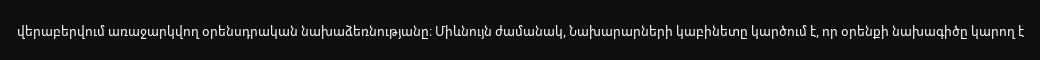վերաբերվում առաջարկվող օրենսդրական նախաձեռնությանը։ Միևնույն ժամանակ, Նախարարների կաբինետը կարծում է, որ օրենքի նախագիծը կարող է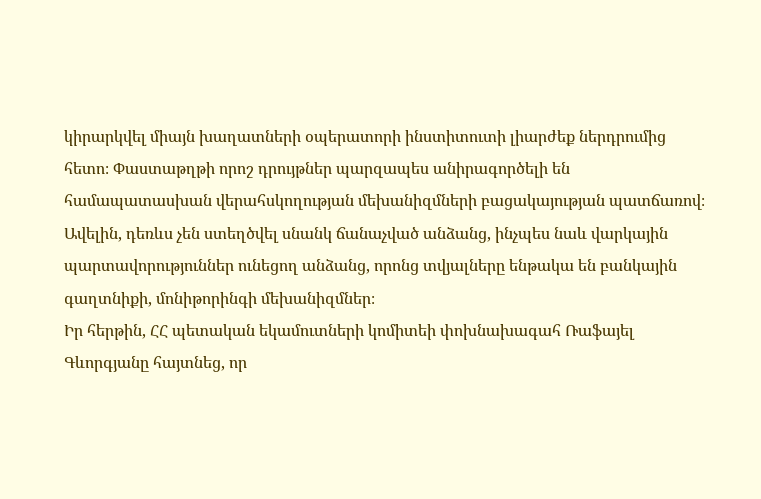կիրարկվել միայն խաղատների օպերատորի ինստիտուտի լիարժեք ներդրումից հետո։ Փաստաթղթի որոշ դրույթներ պարզապես անիրագործելի են համապատասխան վերահսկողության մեխանիզմների բացակայության պատճառով։ Ավելին, դեռևս չեն ստեղծվել սնանկ ճանաչված անձանց, ինչպես նաև վարկային պարտավորություններ ունեցող անձանց, որոնց տվյալները ենթակա են բանկային գաղտնիքի, մոնիթորինգի մեխանիզմներ։
Իր հերթին, ՀՀ պետական եկամուտների կոմիտեի փոխնախագահ Ռաֆայել Գևորգյանը հայտնեց, որ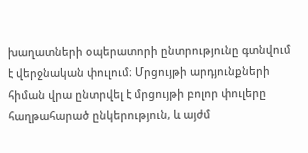խաղատների օպերատորի ընտրությունը գտնվում է վերջնական փուլում։ Մրցույթի արդյունքների հիման վրա ընտրվել է մրցույթի բոլոր փուլերը հաղթահարած ընկերություն, և այժմ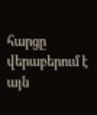հարցը վերաբերում է այն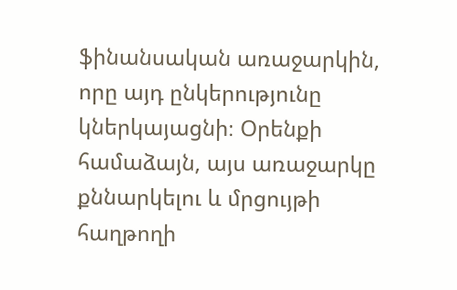ֆինանսական առաջարկին, որը այդ ընկերությունը կներկայացնի։ Օրենքի համաձայն, այս առաջարկը քննարկելու և մրցույթի հաղթողի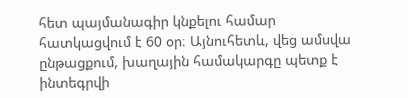հետ պայմանագիր կնքելու համար հատկացվում է 60 օր։ Այնուհետև, վեց ամսվա ընթացքում, խաղային համակարգը պետք է ինտեգրվի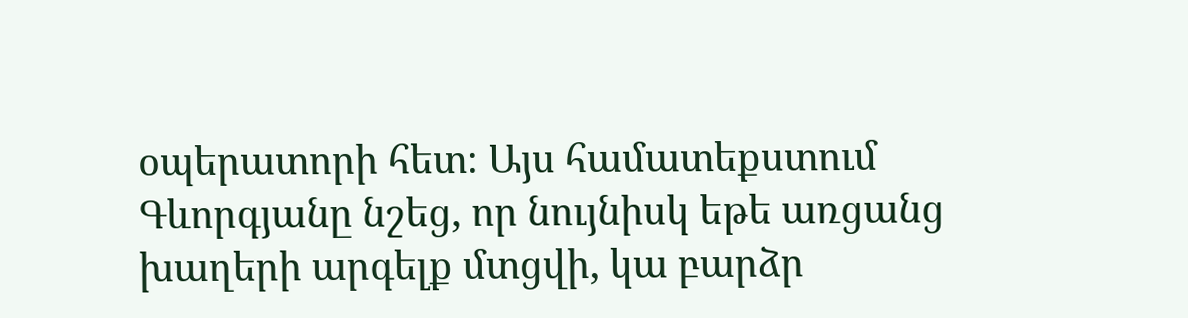օպերատորի հետ։ Այս համատեքստում Գևորգյանը նշեց, որ նույնիսկ եթե առցանց խաղերի արգելք մտցվի, կա բարձր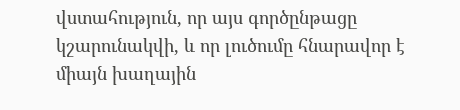վստահություն, որ այս գործընթացը կշարունակվի, և որ լուծումը հնարավոր է միայն խաղային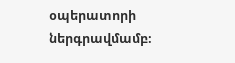օպերատորի ներգրավմամբ։